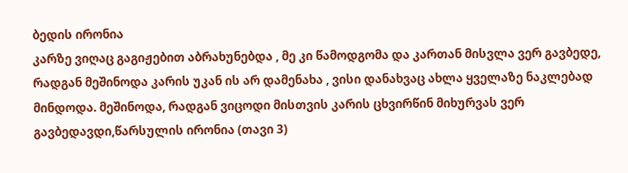ბედის ირონია
კარზე ვიღაც გაგიჟებით აბრახუნებდა , მე კი წამოდგომა და კართან მისვლა ვერ გავბედე, რადგან მეშინოდა კარის უკან ის არ დამენახა , ვისი დანახვაც ახლა ყველაზე ნაკლებად მინდოდა. მეშინოდა, რადგან ვიცოდი მისთვის კარის ცხვირწინ მიხურვას ვერ გავბედავდი,წარსულის ირონია (თავი 3)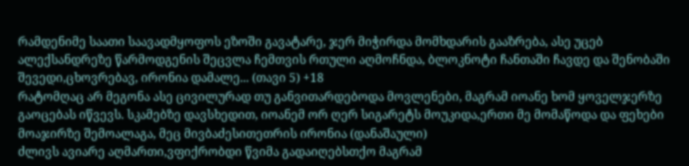რამდენიმე საათი საავადმყოფოს ეზოში გავატარე, ჯერ მიჭირდა მომხდარის გააზრება, ასე უცებ ალექსანდრეზე წარმოდგენის შეცვლა ჩემთვის რთული აღმოჩნდა, ბლოკნოტი ჩანთაში ჩავდე და შენობაში შევედი,ცხოვრებავ, ირონია დამალე... (თავი 5) +18
რატომღაც არ მეგონა ასე ცივილურად თუ განვითარდებოდა მოვლენები, მაგრამ იოანე ხომ ყოველჯერზე გაოცებას იწვევს. სკამებზე დავსხედით, იოანემ ორ ღერ სიგარეტს მოუკიდა,ერთი მე მომაწოდა და ფეხები მოაჯირზე შემოალაგა, მეც მივბაძესითეთრის ირონია (დანაშაული)
ძლივს ავიარე აღმართი,ვფიქრობდი წვიმა გადაიღებსთქო მაგრამ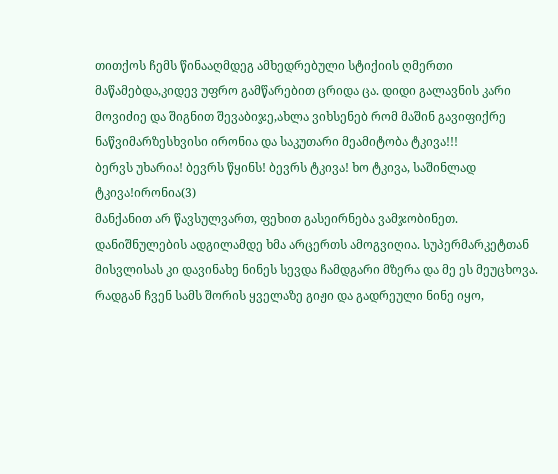თითქოს ჩემს წინააღმდეგ ამხედრებული სტიქიის ღმერთი მაწამებდა,კიდევ უფრო გამწარებით ცრიდა ცა. დიდი გალავნის კარი მოვიძიე და შიგნით შევაბიჯე,ახლა ვიხსენებ რომ მაშინ გავიფიქრე ნაწვიმარზესხვისი ირონია და საკუთარი მეამიტობა ტკივა!!!
ბერვს უხარია! ბევრს წყინს! ბევრს ტკივა! ხო ტკივა, საშინლად ტკივა!ირონია(3)
მანქანით არ წავსულვართ, ფეხით გასეირნება ვამჯობინეთ. დანიშნულების ადგილამდე ხმა არცერთს ამოგვიღია. სუპერმარკეტთან მისვლისას კი დავინახე ნინეს სევდა ჩამდგარი მზერა და მე ეს მეუცხოვა. რადგან ჩვენ სამს შორის ყველაზე გიჟი და გადრეული ნინე იყო,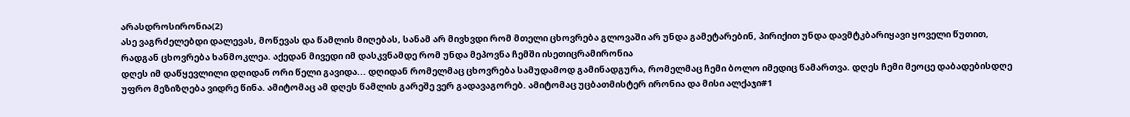არასდროსირონია(2)
ასე ვაგრძელებდი დალევას, მოწევას და წამლის მიღებას, სანამ არ მივხვდი რომ მთელი ცხოვრება გლოვაში არ უნდა გამეტარებინ, პირიქით უნდა დავმტკბარიყავი ყოველი წუთით, რადგან ცხოვრება ხანმოკლეა. აქედან მივედი იმ დასკვნამდე რომ უნდა მეპოვნა ჩემში ისეთიცრამირონია
დღეს იმ დაწყევლილი დღიდან ორი წელი გავიდა... დღიდან რომელმაც ცხოვრება სამუდამოდ გამინადგურა, რომელმაც ჩემი ბოლო იმედიც წამართვა. დღეს ჩემი მეოცე დაბადებისდღე უფრო მეზიზღება ვიდრე წინა. ამიტომაც ამ დღეს წამლის გარეშე ვერ გადავაგორებ. ამიტომაც უცბათმისტერ ირონია და მისი ალქაჯი#1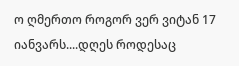ო ღმერთო როგორ ვერ ვიტან 17 იანვარს....დღეს როდესაც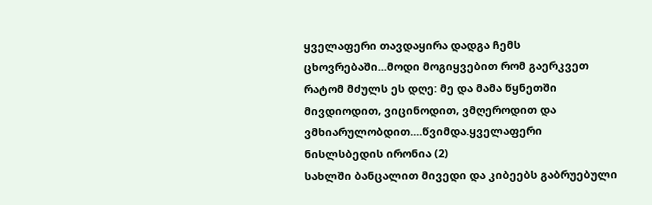ყველაფერი თავდაყირა დადგა ჩემს ცხოვრებაში...მოდი მოგიყვებით რომ გაერკვეთ რატომ მძულს ეს დღე: მე და მამა წყნეთში მივდიოდით, ვიცინოდით, ვმღეროდით და ვმხიარულობდით....წვიმდა.ყველაფერი ნისლსბედის ირონია (2)
სახლში ბანცალით მივედი და კიბეებს გაბრუებული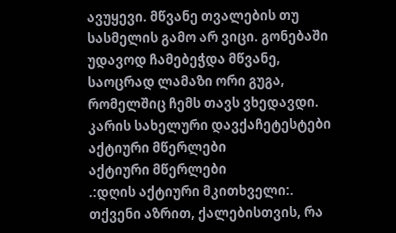ავუყევი. მწვანე თვალების თუ სასმელის გამო არ ვიცი. გონებაში უდავოდ ჩამებეჭდა მწვანე, საოცრად ლამაზი ორი გუგა, რომელშიც ჩემს თავს ვხედავდი. კარის სახელური დავქაჩეტესტები
აქტიური მწერლები
აქტიური მწერლები
.:დღის აქტიური მკითხველი:.
თქვენი აზრით, ქალებისთვის, რა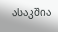ასაკშია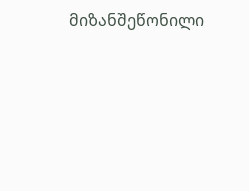მიზანშეწონილი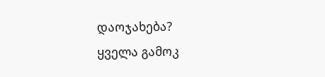დაოჯახება?
ყველა გამოკ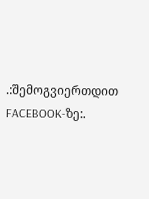.:შემოგვიერთდით FACEBOOK-ზე:.